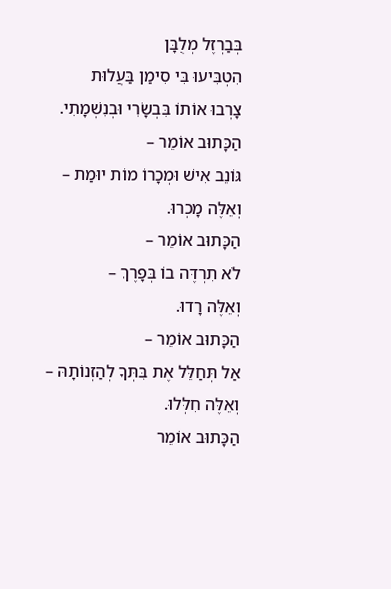בְּבַרְזֶל מְלֻבָּן
הִטְבִּיעוּ בִּי סִימַן בַּעֲלוּת
צָרְבוּ אוֹתוֹ בִּבְשָׂרִי וּבְנִשְׁמָתִי.
הַכָּתוּב אוֹמֵר –
גּוֹנֵב אִישׁ וּמְכָרוֹ מוֹת יוּמַת –
וְאֵלֶּה מָכְרוּ.
הַכָּתוּב אוֹמֵר –
לֹא תִרְדֶּה בוֹ בְּפָרֶךְ –
וְאֵלֶּה רָדוּ.
הַכָּתוּב אוֹמֵר –
אַל תְּחַלֵּל אֶת בִּתְּךָ לְהַזְנוֹתָהּ –
וְאֵלֶּה חִלְּלוּ.
הַכָּתוּב אוֹמֵר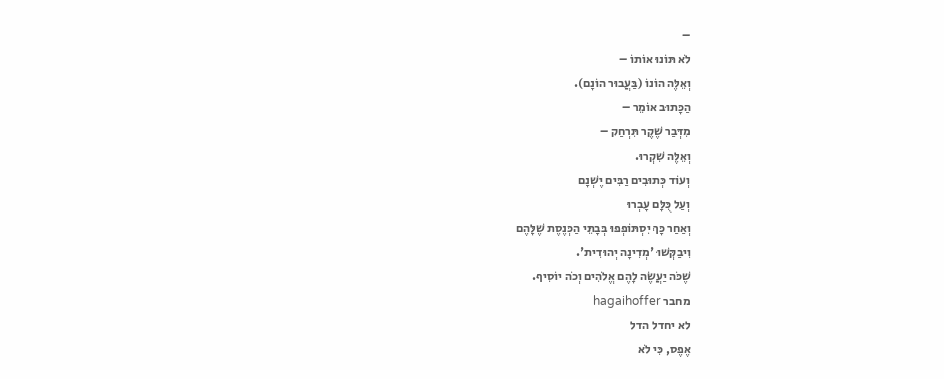–
לֹא תּוֹנוּ אוֹתוֹ –
וְאֵלֶּה הוֹנוֹ (בַּעֲבוּר הוֹנָם).
הַכָּתוּב אוֹמֵר –
מִדְּבַר שֶׁקֶר תִּרְחַק –
וְאֵלֶּה שִׁקְרוּ.
וְעוֹד כְּתוּבִים רַבִּים יֶשְׁנָם
וְעַל כֻּלָּם עָבְרוּ
וְאַחַר כָּךְ יִסְתּוֹפְפוּ בְּבָתֵּי הַכְּנֶסֶת שֶׁלָּהֶם
וִיבַקְּשׁוּ 'מְדִינָה יְהוּדִית'.
שֶׁכֹּה יַעֲשֶׂה לָהֶם אֱלֹהִים וְכֹה יוֹסִיף.
מחבר hagaihoffer
לא יחדל הדל
אֶפֶס, כִּי לֹא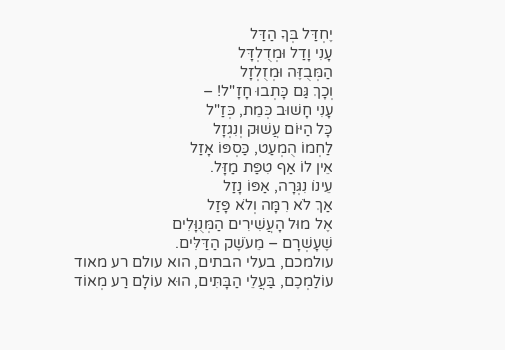יֶחְדַּל בְּךָ הַדַּל
עָנִי וָדַל וּמְדֻלְדָּל
הַמְּבֻזֶּה וּמְזֻלְזָל
וְכָךְ גַּם כָּתְבוּ חָזָ"ל! –
עָנִי חָשׁוּב כְּמֵת, כְּזַ"ל
כָּל הַיּוֹם עֲשׁוּק וְנִגְזָל
לַחְמוֹ הֻמְעַט, כַּסְפּוֹ אָזַל
אֵין לוֹ אַף טִפַּת מַזָּל.
עֵינוֹ נִגְּרָה, אַפּוֹ נָזַל
אַךְ לֹא רִמָּה וְלֹא פָּזַל
אֶל מוּל הָעֲשִׁירִים הַמְּנֻוָּלִים
שֶׁעָשְׁרָם – מֵעֹשֶׁק הַדַּלִּים.
עולמכם, בעלי הבתים, הוא עולם רע מאוד
עוֹלַמְכֶם, בַּעֲלֵי הַבָּתִּים, הוּא עוֹלָם רַע מְאוֹד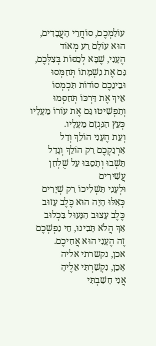עוֹלַמְכֶם, סוֹחֲרֵי הָעֲבָדִים, הוּא עוֹלָם רַע מְאוֹד
הֶעָנִי, שֶׁבָּא לְכַסּוֹת בְּצִלְּכֶם, גַּם אֶת נִשְׁמָתוֹ תְּחַמְּסוּ
וּבֵינֵכֶם סוֹדוֹת תִּכְמְסוֹ
אֵיךְ אֶת דַּרְכּוֹ תְּחַסְּמוּ
וְתַפְשִׁיטוּ גַּם אֶת עוֹרוֹ מֵעָלָיו
כְּעֵץ הַנִּגְזָם מֵעָלָיו.
וְעֵת הֶעָנִי הוֹלֵךְ וְדַל
אַרְנַקְכֶם רַק הוֹלֵךְ וְגָדַל
תֵּשְׁבוּ וְתָסֵבּוּ עַל שֻׁלְחַן עֲשִׁירִים
וּלְעָנִי תַּשְׁלִיכוֹ רַק שְׁיָרִים
כְּאִלּוּ הָיָה הוּא כֶּלֶב עָזוּב
כֶּלֶב עָצוּב הַנָּעוּל בִּכְלוּב
אַךְ הֲלֹא תָּבִינוּ, חֵי נַפְשְׁכֶם
זֶה הֶעָנִי הוּא אֲחִיכֶם.
אכן, נקשרתי אליה
אָכֵן, נִקְשַׁרְתִּי אֵלֶיהָ
אֲנִי חָשַׁבְתִּי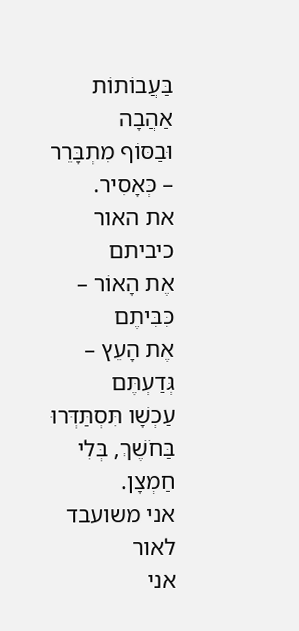בַּעֲבוֹתוֹת אַהֲבָה
וּבַסּוֹף מִתְבָּרֵר – כְּאָסִיר.
את האור כיביתם
אֶת הָאוֹר – כִּבִּיתֶם
אֶת הָעֵץ – גְּדַעְתֶּם
עַכְשָׁו תִּסְתַּדְּרוּ בַּחֹשֶׁךְ, בְּלִי חַמְצָן.
אני משועבד לאור
אני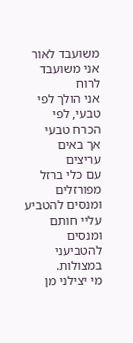משועבד לאור
אני משועבד לרוח
אני הולך לפי טבעי, לפי הכרח טבעי
אך באים עריצים
עם כלי ברזל מפורזלים
ומנסים להטביע עליי חותם
ומנסים להטביעני במצולות.
מי יצילני מן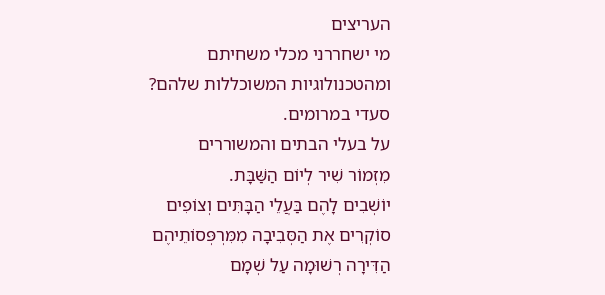העריצים
מי ישחררני מכלי משחיתם
ומהטכנולוגיות המשוכללות שלהם?
סעדי במרומים.
על בעלי הבתים והמשוררים
מִזְמוֹר שִׁיר לְיוֹם הַשַּׁבָּת.
יוֹשְׁבִים לָהֶם בַּעֲלֵי הַבָּתִּים וְצוֹפִים
סוֹקְרִים אֶת הַסְּבִיבָה מִמִּרְפְּסוֹתֵיהֶם
הַדִּירָה רְשׁוּמָה עַל שְׁמָם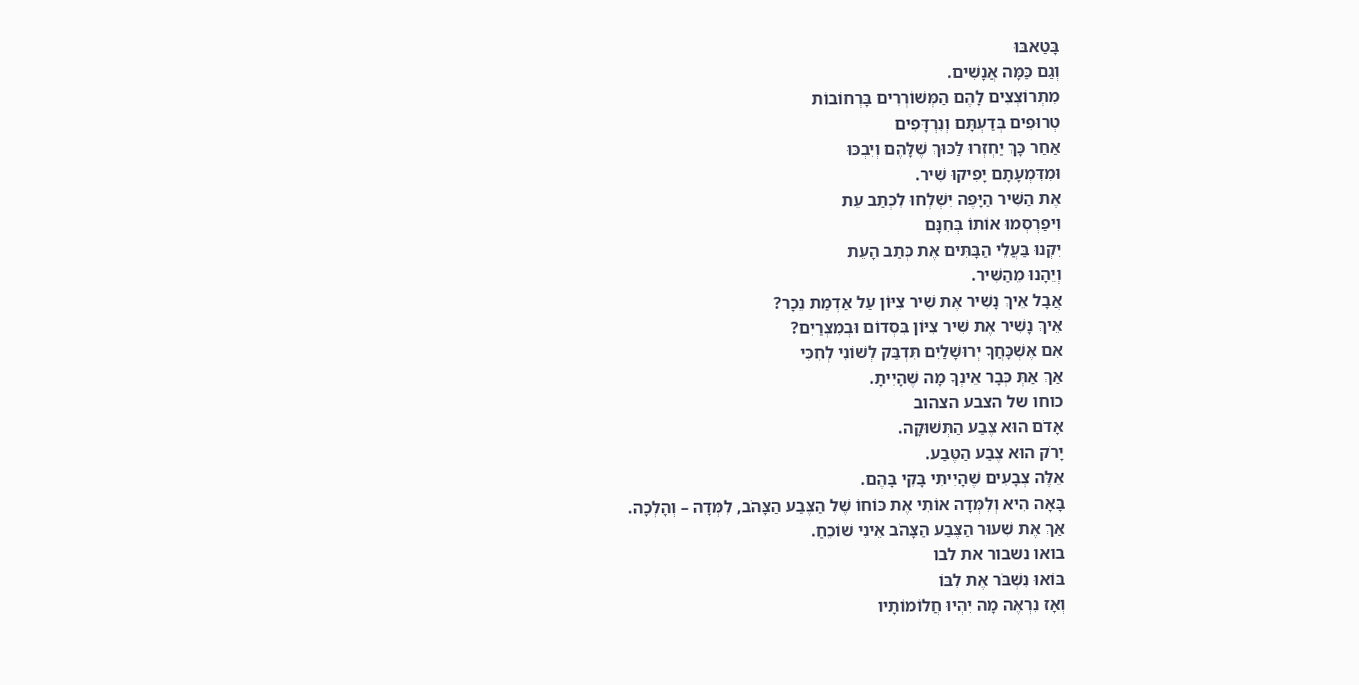בָּטַאבּוּ
וְגַם כַּמָּה אֲנָשִׁים.
מִתְרוֹצְצִים לָהֶם הַמְּשׁוֹרְרִים בָּרְחוֹבוֹת
טְרוּפִים בְּדַעְתָּם וְנִרְדָּפִים
אַחַר כָּךְ יַחְזְרוּ לַכּוּךְ שֶׁלָּהֶם וְיִבְכּוּ
וּמִדִּמְעָתָם יָפִיקוּ שִׁיר.
אֶת הַשִּׁיר הַיָּפֶה יִשְׁלְחוּ לִכְתַב עֵת
וִיפַרְסְמוּ אוֹתוֹ בְּחִנָּם
יִקְנוּ בַּעֲלֵי הַבָּתִּים אֶת כְּתַב הָעֵת
וְיֵהָנוּ מֵהַשִּׁיר.
אֲבָל אֵיךְ נָשִׁיר אֶת שִׁיר צִיּוֹן עַל אַדְמַת נֵכָר?
אֵיךְ נָשִׁיר אֶת שִׁיר צִיּוֹן בִּסְדוֹם וּבְמִצְרַיִם?
אִם אֶשְׁכָּחֲךָ יְרוּשָׁלַיִם תִּדְבַּק לְשׁוֹנִי לְחִכִּי
אַךְ אַתְּ כְּבָר אֵינְךָ מָה שֶׁהָיִיתָ.
כוחו של הצבע הצהוב
אָדֹם הוּא צֶבַע הַתְּשׁוּקָה.
יָרֹק הוּא צֶבַע הַטֶּבַע.
אֵלֶּה צְבָעִים שֶׁהָיִיתִי בָּקִי בָּהֶם.
בָּאָה הִיא וְלִמְּדָה אוֹתִי אֶת כּוֹחוֹ שֶׁל הַצֶּבַע הַצָּהֹב, לִמְּדָה – וְהָלְכָה.
אַךְ אֶת שִׁעוּר הַצֶּבַע הַצָּהֹב אֵינִי שׁוֹכֵחַ.
בואו נשבור את לבו
בּוֹאוּ נִשְׁבֹּר אֶת לִבּוֹ
וְאָז נִרְאֶה מָה יִהְיוּ חֲלוֹמוֹתָיו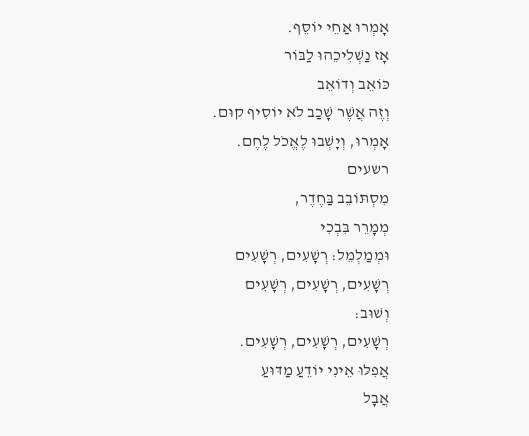אָמְרוּ אַחֵי יוֹסֵף.
אָז נַשְׁלִיכֵהוּ לַבּוֹר
כּוֹאֵב וְדוֹאֵב
וְזֶה אֲשֶׁר שָׁכַב לֹא יוֹסִיף קוּם.
אָמְרוּ, וְיָשְׁבוּ לֶאֱכֹל לֶחֶם.
רשעים
מִסְתּוֹבֵב בַּחֶדֶר,
מְמָרֵר בִּבְכִי
וּמְמַלְמֵל: רְשָׁעִים, רְשָׁעִים
רְשָׁעִים, רְשָׁעִים, רְשָׁעִים
וְשׁוּב:
רְשָׁעִים, רְשָׁעִים, רְשָׁעִים.
אֲפִלּוּ אֵינִי יוֹדֵעַ מַדּוּעַ
אֲבָל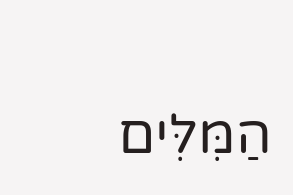הַמִּלִּים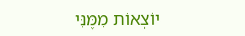יוֹצְאוֹת מִמֶּנִּי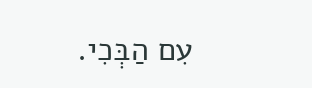עִם הַבְּכִי.